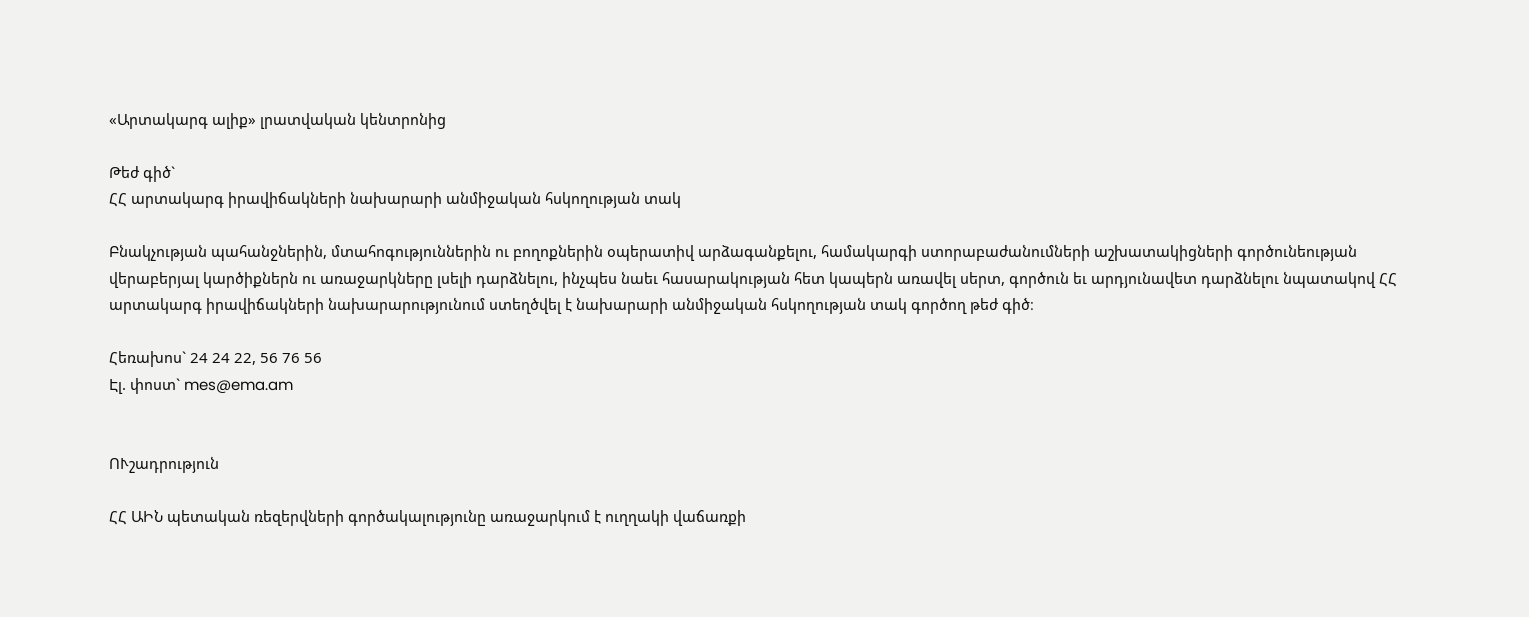«Արտակարգ ալիք» լրատվական կենտրոնից

Թեժ գիծ`
ՀՀ արտակարգ իրավիճակների նախարարի անմիջական հսկողության տակ

Բնակչության պահանջներին, մտահոգություններին ու բողոքներին օպերատիվ արձագանքելու, համակարգի ստորաբաժանումների աշխատակիցների գործունեության վերաբերյալ կարծիքներն ու առաջարկները լսելի դարձնելու, ինչպես նաեւ հասարակության հետ կապերն առավել սերտ, գործուն եւ արդյունավետ դարձնելու նպատակով ՀՀ արտակարգ իրավիճակների նախարարությունում ստեղծվել է նախարարի անմիջական հսկողության տակ գործող թեժ գիծ։

Հեռախոս` 24 24 22, 56 76 56
Էլ. փոստ` mes@ema.am


ՈՒշադրություն

ՀՀ ԱԻՆ պետական ռեզերվների գործակալությունը առաջարկում է ուղղակի վաճառքի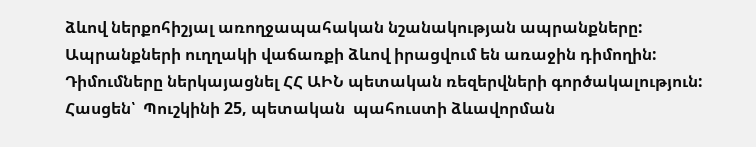ձևով ներքոհիշյալ առողջապահական նշանակության ապրանքները:
Ապրանքների ուղղակի վաճառքի ձևով իրացվում են առաջին դիմողին:
Դիմումները ներկայացնել ՀՀ ԱԻՆ պետական ռեզերվների գործակալություն:
Հասցեն՝  Պուշկինի 25, պետական  պահուստի ձևավորման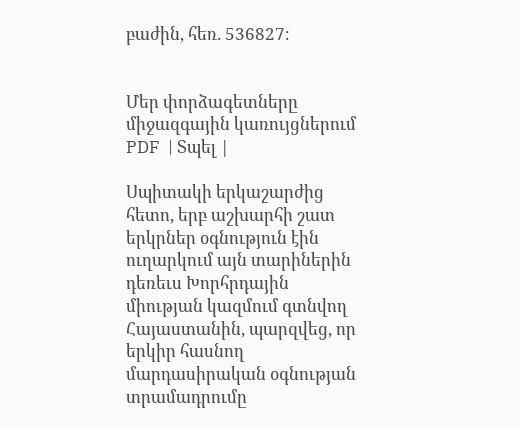բաժին, հեռ. 536827։


Մեր փորձագետները միջազգային կառույցներում PDF  | Տպել |

Սպիտակի երկաշարժից հետո, երբ աշխարհի շատ երկրներ օգնություն էին ուղարկում այն տարիներին դեռեւս Խորհրդային միության կազմում գտնվող Հայաստանին, պարզվեց, որ երկիր հասնող մարդասիրական օգնության տրամադրումը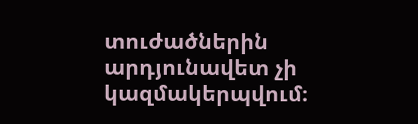տուժածներին արդյունավետ չի կազմակերպվում։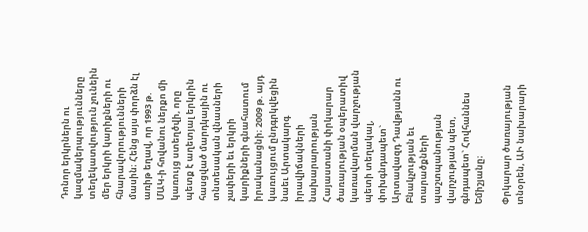Դոնոր երկրներն ու կազմակերպությունները տեղեկատվություն չունեին մեր երկրի կարիքների ու հնարավորությունների մասին։ Հենց այս փորձն էլ առիթ եղավ, որ 1993 թ. ՄԱԿ-ի հովանու ներքո մի կառույց ստեղծվի, որը պետք է աղետյալ երկրին հասցված մարդկային ու տնտեսական վնասների չափերի եւ երկրի կարիքների գնահատում իրականացնի։ 2009 թ. այդ կառույցում ընդգրկվեցին նաեւ Արտակարգ իրավիճակների նախարարության Հայաստանի փրկարար ծառայության օպերատիվ կառավարման վարչության պետի տեղակալ, փոխգնդապետ` Արտավազդ Դավթյանն ու Բնակչության եւ տարածքների պաշտպանության վարչության պետ, գնդապետ` Հովհաննես Եմիշյանը։

Փրկարար ծառայության տնօրեն, ԱԻ նախարարի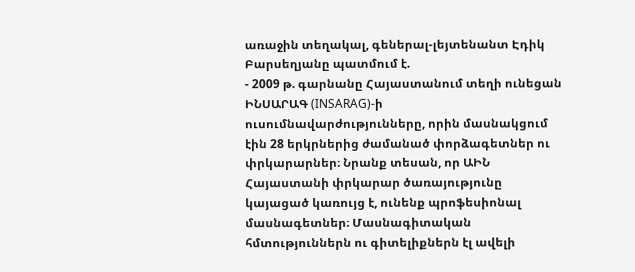առաջին տեղակալ, գեներալ-լեյտենանտ Էդիկ Բարսեղյանը պատմում է.
- 2009 թ. գարնանը Հայաստանում տեղի ունեցան ԻՆՍԱՐԱԳ (INSARAG)-ի ուսումնավարժությունները, որին մասնակցում էին 28 երկրներից ժամանած փորձագետներ ու փրկարարներ։ Նրանք տեսան, որ ԱԻՆ Հայաստանի փրկարար ծառայությունը կայացած կառույց է, ունենք պրոֆեսիոնալ մասնագետներ։ Մասնագիտական հմտություններն ու գիտելիքներն էլ ավելի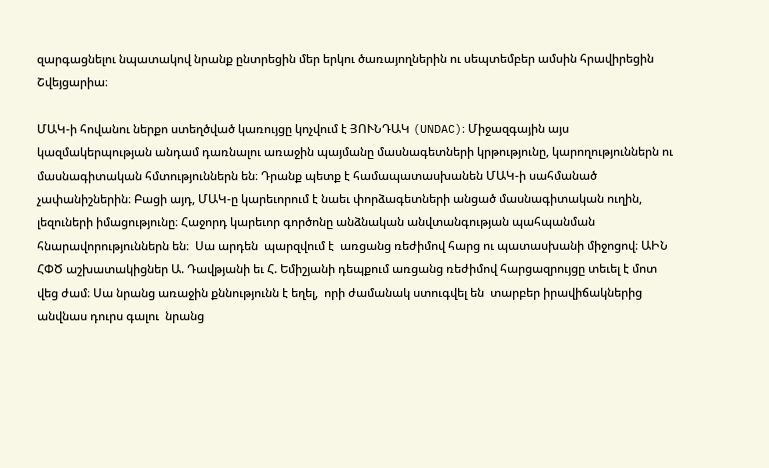զարգացնելու նպատակով նրանք ընտրեցին մեր երկու ծառայողներին ու սեպտեմբեր ամսին հրավիրեցին Շվեյցարիա։

ՄԱԿ-ի հովանու ներքո ստեղծված կառույցը կոչվում է ՅՈՒՆԴԱԿ (UNDAC)։ Միջազգային այս կազմակերպության անդամ դառնալու առաջին պայմանը մասնագետների կրթությունը, կարողություններն ու մասնագիտական հմտություններն են։ Դրանք պետք է համապատասխանեն ՄԱԿ-ի սահմանած չափանիշներին։ Բացի այդ, ՄԱԿ-ը կարեւորում է նաեւ փորձագետների անցած մասնագիտական ուղին, լեզուների իմացությունը։ Հաջորդ կարեւոր գործոնը անձնական անվտանգության պահպանման հնարավորություններն են։  Սա արդեն  պարզվում է  առցանց ռեժիմով հարց ու պատասխանի միջոցով։ ԱԻՆ ՀՓԾ աշխատակիցներ Ա. Դավթյանի եւ Հ. Եմիշյանի դեպքում առցանց ռեժիմով հարցազրույցը տեւել է մոտ  վեց ժամ։ Սա նրանց առաջին քննությունն է եղել,  որի ժամանակ ստուգվել են  տարբեր իրավիճակներից անվնաս դուրս գալու  նրանց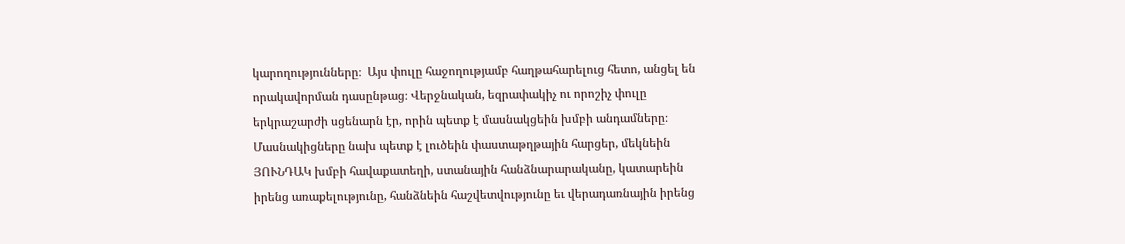կարողությունները։  Այս փուլը հաջողությամբ հաղթահարելուց հետո, անցել են որակավորման դասընթաց։ Վերջնական, եզրափակիչ ու որոշիչ փուլը երկրաշարժի սցենարն էր, որին պետք է մասնակցեին խմբի անդամները։  Մասնակիցները նախ պետք է լուծեին փաստաթղթային հարցեր, մեկնեին ՅՈՒՆԴԱԿ խմբի հավաքատեղի, ստանային հանձնարարականը, կատարեին իրենց առաքելությունը, հանձնեին հաշվետվությունը եւ վերադառնային իրենց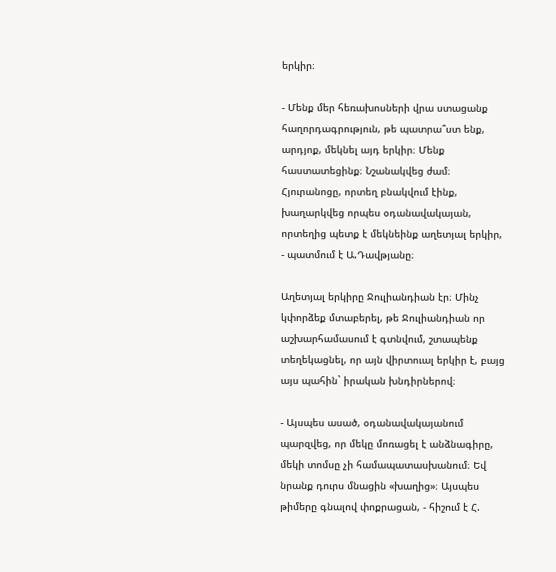երկիր։

- Մենք մեր հեռախոսների վրա ստացանք հաղորդագրություն, թե պատրա՞ստ ենք, արդյոք, մեկնել այդ երկիր։ Մենք հաստատեցինք։ Նշանակվեց ժամ։  Հյուրանոցը, որտեղ բնակվում էինք, խաղարկվեց որպես օդանավակայան, որտեղից պետք է մեկնեինք աղետյալ երկիր, - պատմում է Ա.Դավթյանը։

Աղետյալ երկիրը Ջուլիանդիան էր։ Մինչ կփորձեք մտաբերել, թե Ջուլիանդիան որ աշխարհամասում է գտնվում, շտապենք տեղեկացնել, որ այն վիրտուալ երկիր է, բայց այս պահին` իրական խնդիրներով։

- Այսպես ասած, օդանավակայանում պարզվեց, որ մեկը մոռացել է անձնագիրը, մեկի տոմսը չի համապատասխանում։ Եվ նրանք դուրս մնացին «խաղից»։ Այսպես թիմերը գնալով փոքրացան, - հիշում է Հ.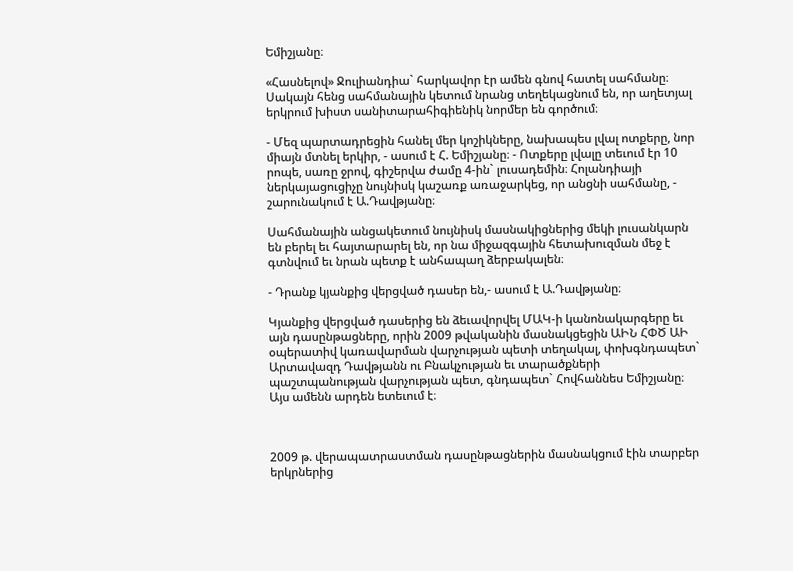Եմիշյանը։

«Հասնելով» Ջուլիանդիա` հարկավոր էր ամեն գնով հատել սահմանը։ Սակայն հենց սահմանային կետում նրանց տեղեկացնում են, որ աղետյալ երկրում խիստ սանիտարահիգիենիկ նորմեր են գործում։

- Մեզ պարտադրեցին հանել մեր կոշիկները, նախապես լվալ ոտքերը, նոր միայն մտնել երկիր, - ասում է Հ. Եմիշյանը։ - Ոտքերը լվալը տեւում էր 10 րոպե, սառը ջրով, գիշերվա ժամը 4-ին` լուսադեմին։ Հոլանդիայի ներկայացուցիչը նույնիսկ կաշառք առաջարկեց, որ անցնի սահմանը, - շարունակում է Ա.Դավթյանը։

Սահմանային անցակետում նույնիսկ մասնակիցներից մեկի լուսանկարն են բերել եւ հայտարարել են, որ նա միջազգային հետախուզման մեջ է գտնվում եւ նրան պետք է անհապաղ ձերբակալեն։

- Դրանք կյանքից վերցված դասեր են,- ասում է Ա.Դավթյանը։

Կյանքից վերցված դասերից են ձեւավորվել ՄԱԿ-ի կանոնակարգերը եւ այն դասընթացները, որին 2009 թվականին մասնակցեցին ԱԻՆ ՀՓԾ ԱԻ օպերատիվ կառավարման վարչության պետի տեղակալ, փոխգնդապետ` Արտավազդ Դավթյանն ու Բնակչության եւ տարածքների պաշտպանության վարչության պետ, գնդապետ` Հովհաննես Եմիշյանը։  Այս ամենն արդեն ետեւում է։



2009 թ. վերապատրաստման դասընթացներին մասնակցում էին տարբեր երկրներից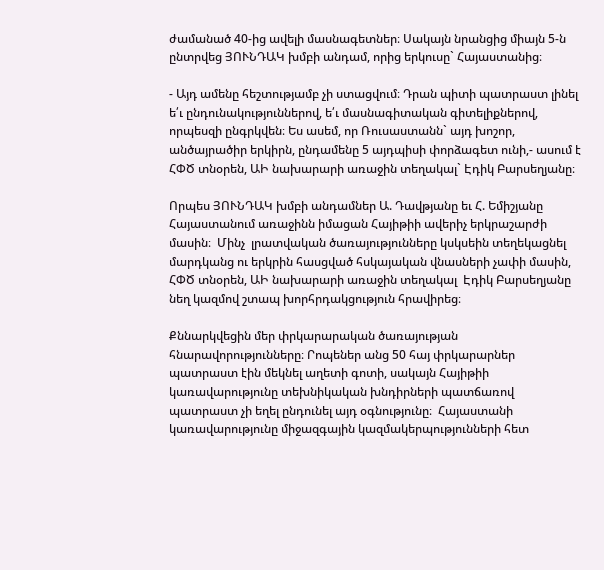ժամանած 40-ից ավելի մասնագետներ։ Սակայն նրանցից միայն 5-ն ընտրվեց ՅՈՒՆԴԱԿ խմբի անդամ, որից երկուսը` Հայաստանից։

- Այդ ամենը հեշտությամբ չի ստացվում։ Դրան պիտի պատրաստ լինել ե՛ւ ընդունակություններով, ե՛ւ մասնագիտական գիտելիքներով, որպեսզի ընգրկվեն։ Ես ասեմ, որ Ռուսաստանն` այդ խոշոր, անծայրածիր երկիրն, ընդամենը 5 այդպիսի փորձագետ ունի,- ասում է ՀՓԾ տնօրեն, ԱԻ նախարարի առաջին տեղակալ` Էդիկ Բարսեղյանը։

Որպես ՅՈՒՆԴԱԿ խմբի անդամներ Ա. Դավթյանը եւ Հ. Եմիշյանը Հայաստանում առաջինն իմացան Հայիթիի ավերիչ երկրաշարժի մասին։  Մինչ  լրատվական ծառայությունները կսկսեին տեղեկացնել մարդկանց ու երկրին հասցված հսկայական վնասների չափի մասին, ՀՓԾ տնօրեն, ԱԻ նախարարի առաջին տեղակալ  Էդիկ Բարսեղյանը  նեղ կազմով շտապ խորհրդակցություն հրավիրեց։

Քննարկվեցին մեր փրկարարական ծառայության հնարավորությունները։ Րոպեներ անց 50 հայ փրկարարներ  պատրաստ էին մեկնել աղետի գոտի, սակայն Հայիթիի կառավարությունը տեխնիկական խնդիրների պատճառով պատրաստ չի եղել ընդունել այդ օգնությունը։  Հայաստանի կառավարությունը միջազգային կազմակերպությունների հետ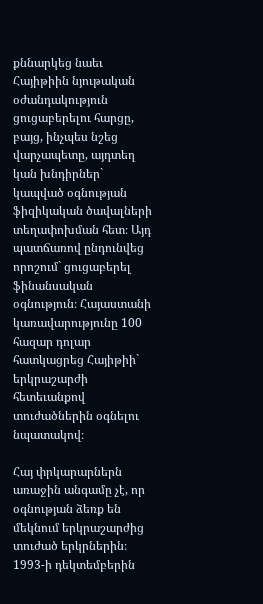քննարկեց նաեւ Հայիթիին նյութական օժանդակություն ցուցաբերելու հարցը, բայց, ինչպես նշեց վարչապետը, այդտեղ կան խնդիրներ` կապված օգնության ֆիզիկական ծավալների տեղափոխման հետ։ Այդ պատճառով ընդունվեց որոշում` ցուցաբերել ֆինանսական օգնություն։ Հայաստանի կառավարությունը 100 հազար դոլար հատկացրեց Հայիթիի` երկրաշարժի հետեւանքով տուժածներին օգնելու նպատակով։

Հայ փրկարարներն առաջին անգամը չէ, որ օգնության ձեռք են մեկնում երկրաշարժից տուժած երկրներին։ 1993-ի դեկտեմբերին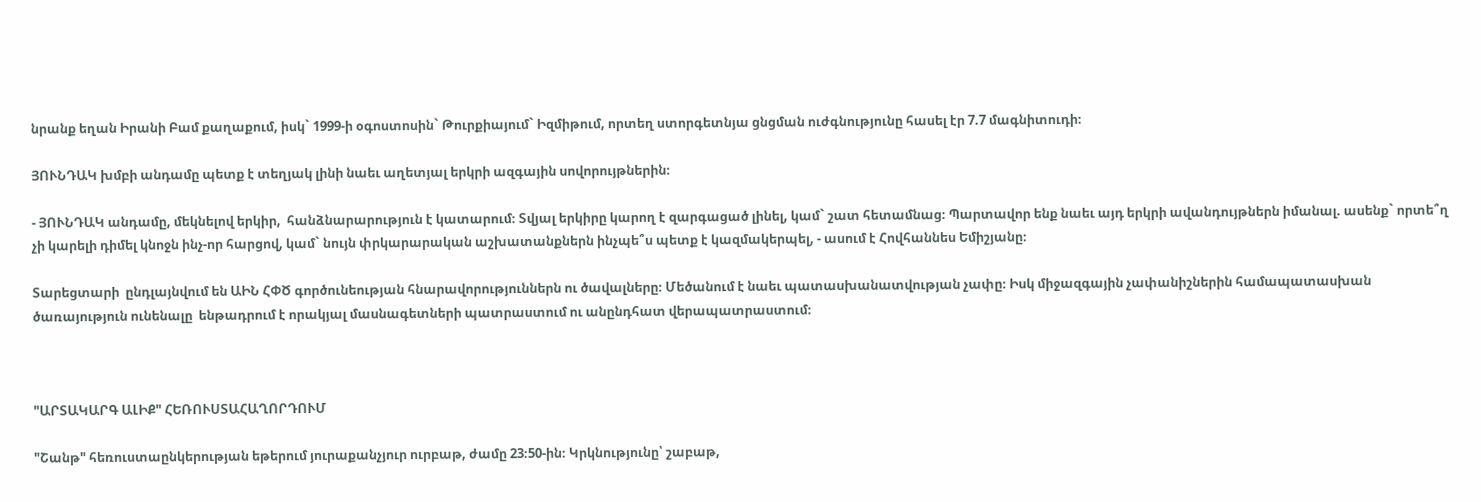նրանք եղան Իրանի Բամ քաղաքում, իսկ` 1999-ի օգոստոսին` Թուրքիայում` Իզմիթում, որտեղ ստորգետնյա ցնցման ուժգնությունը հասել էր 7.7 մագնիտուդի։

ՅՈՒՆԴԱԿ խմբի անդամը պետք է տեղյակ լինի նաեւ աղետյալ երկրի ազգային սովորույթներին։

- ՅՈՒՆԴԱԿ անդամը, մեկնելով երկիր,  հանձնարարություն է կատարում։ Տվյալ երկիրը կարող է զարգացած լինել, կամ` շատ հետամնաց։ Պարտավոր ենք նաեւ այդ երկրի ավանդույթներն իմանալ. ասենք` որտե՞ղ չի կարելի դիմել կնոջն ինչ-որ հարցով, կամ` նույն փրկարարական աշխատանքներն ինչպե՞ս պետք է կազմակերպել, - ասում է Հովհաննես Եմիշյանը։

Տարեցտարի  ընդլայնվում են ԱԻՆ ՀՓԾ գործունեության հնարավորություններն ու ծավալները։ Մեծանում է նաեւ պատասխանատվության չափը։ Իսկ միջազգային չափանիշներին համապատասխան ծառայություն ունենալը  ենթադրում է որակյալ մասնագետների պատրաստում ու անընդհատ վերապատրաստում։



"ԱՐՏԱԿԱՐԳ ԱԼԻՔ" ՀԵՌՈՒՍՏԱՀԱՂՈՐԴՈՒՄ

"Շանթ" հեռուստաընկերության եթերում յուրաքանչյուր ուրբաթ, ժամը 23։50-ին։ Կրկնությունը՝ շաբաթ,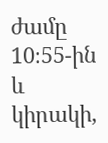ժամը 10։55-ին և կիրակի,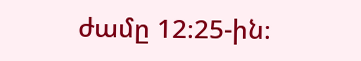ժամը 12։25-ին։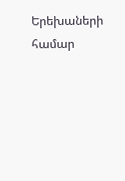Երեխաների համար